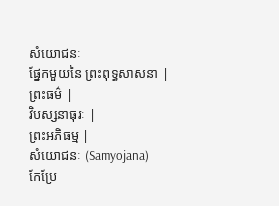សំយោជនៈ
ផ្នែកមួយនៃ ព្រះពុទ្ធសាសនា |
ព្រះធម៌ |
វិបស្សនាធុរៈ |
ព្រះអភិធម្ម |
សំយោជនៈ (Samyojana)
កែប្រែ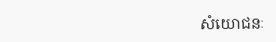សំយោជនៈ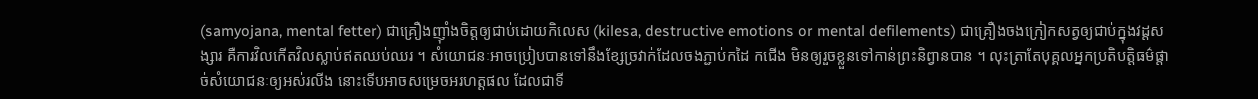(samyojana, mental fetter) ជាគ្រឿងញ៉ាំងចិត្តឲ្យជាប់ដោយកិលេស (kilesa, destructive emotions or mental defilements) ជាគ្រឿងចងក្រៀកសត្វឲ្យជាប់ក្នុងវដ្តសង្សារ គឺការវិលកើតវិលស្លាប់ឥតឈប់ឈរ ។ សំយោជនៈអាចប្រៀបបានទៅនឹងខ្សែច្រវាក់ដែលចងភ្ជាប់កដៃ កជើង មិនឲ្យរួចខ្លួនទៅកាន់ព្រះនិព្វានបាន ។ លុះត្រាតែបុគ្គលអ្នកប្រតិបត្តិធម៌ផ្តាច់សំយោជនៈឲ្យអស់រលីង នោះទើបអាចសម្រេចអរហត្តផល ដែលជាទី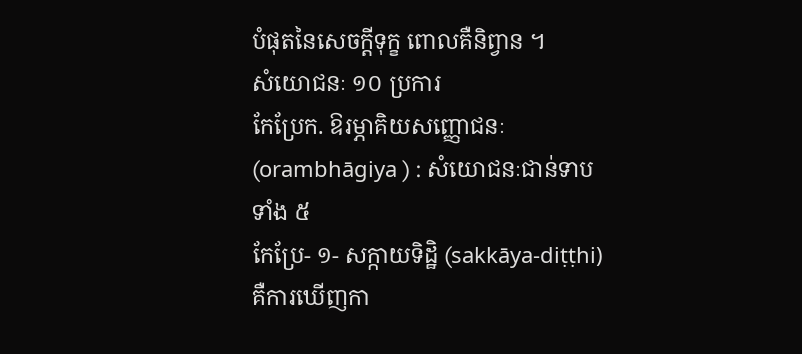បំផុតនៃសេចក្តីទុក្ខ ពោលគឺនិព្វាន ។
សំយោជនៈ ១០ ប្រការ
កែប្រែក. ឱរម្ភាគិយសញ្ញោជនៈ (orambhāgiya ) : សំយោជនៈជាន់ទាបទាំង ៥
កែប្រែ- ១- សក្កាយទិដ្ឋិ (sakkāya-diṭṭhi) គឺការឃើញកា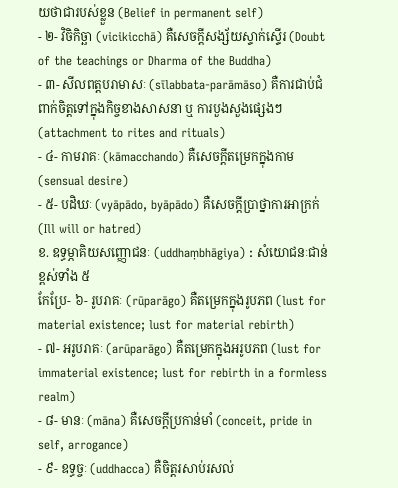យថាជារបស់ខ្លួន (Belief in permanent self)
- ២- វិចិកិច្ឆា (vicikicchā) គឺសេចក្តីសង្ស័យស្ទាក់ស្ទើរ (Doubt of the teachings or Dharma of the Buddha)
- ៣- សីលពត្តបរាមាសៈ (sīlabbata-parāmāso) គឺការជាប់ជំពាក់ចិត្តទៅក្នុងកិច្ចខាងសាសនា ឬ ការបួងសួងផ្សេងៗ (attachment to rites and rituals)
- ៤- កាមរាគៈ (kāmacchando) គឺសេចក្តីតម្រេកក្នុងកាម (sensual desire)
- ៥- បដិឃៈ (vyāpādo, byāpādo) គឺសេចក្តីប្រាថ្នាការអាក្រក់ (Ill will or hatred)
ខ. ឧទ្ធម្ភាគិយសញ្ញោជនៈ (uddhaṃbhāgiya) : សំយោជនៈជាន់ខ្ពស់ទាំង ៥
កែប្រែ- ៦- រូបរាគៈ (rūparāgo) គឺតម្រេកក្នុងរូបភព (lust for material existence; lust for material rebirth)
- ៧- អរូបរាគៈ (arūparāgo) គឺតម្រេកក្នុងអរូបភព (lust for immaterial existence; lust for rebirth in a formless realm)
- ៨- មានៈ (māna) គឺសេចក្តីប្រកាន់មាំ (conceit, pride in self, arrogance)
- ៩- ឧទ្ធច្ចៈ (uddhacca) គឺចិត្តរសាប់រសល់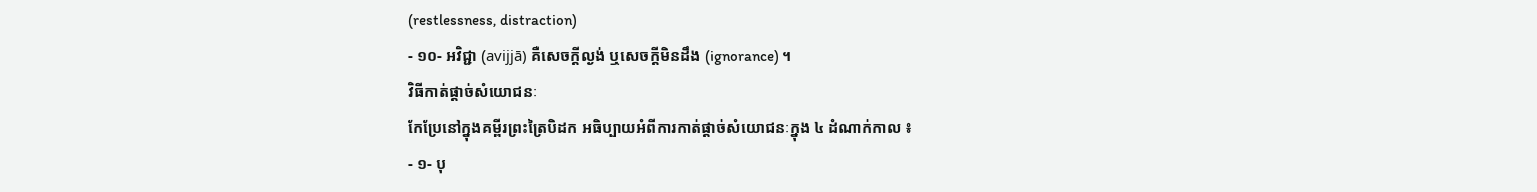(restlessness, distraction)
- ១០- អវិជ្ជា (avijjā) គឺសេចក្តីល្ងង់ ឬសេចក្តីមិនដឹង (ignorance) ។
វិធីកាត់ផ្តាច់សំយោជនៈ
កែប្រែនៅក្នុងគម្ពីរព្រះត្រៃបិដក អធិប្បាយអំពីការកាត់ផ្តាច់សំយោជនៈក្នុង ៤ ដំណាក់កាល ៖
- ១- បុ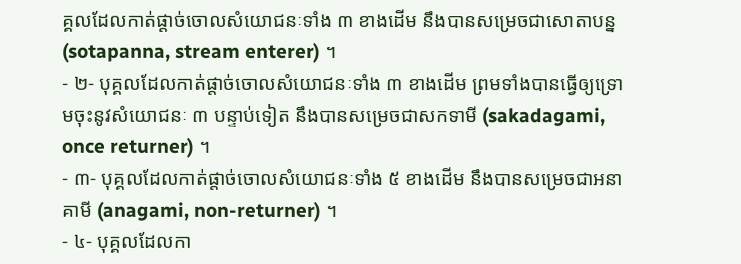គ្គលដែលកាត់ផ្តាច់ចោលសំយោជនៈទាំង ៣ ខាងដើម នឹងបានសម្រេចជាសោតាបន្ន (sotapanna, stream enterer) ។
- ២- បុគ្គលដែលកាត់ផ្តាច់ចោលសំយោជនៈទាំង ៣ ខាងដើម ព្រមទាំងបានធ្វើឲ្យទ្រោមចុះនូវសំយោជនៈ ៣ បន្ទាប់ទៀត នឹងបានសម្រេចជាសកទាមី (sakadagami, once returner) ។
- ៣- បុគ្គលដែលកាត់ផ្តាច់ចោលសំយោជនៈទាំង ៥ ខាងដើម នឹងបានសម្រេចជាអនាគាមី (anagami, non-returner) ។
- ៤- បុគ្គលដែលកា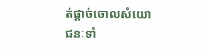ត់ផ្តាច់ចោលសំយោជនៈទាំ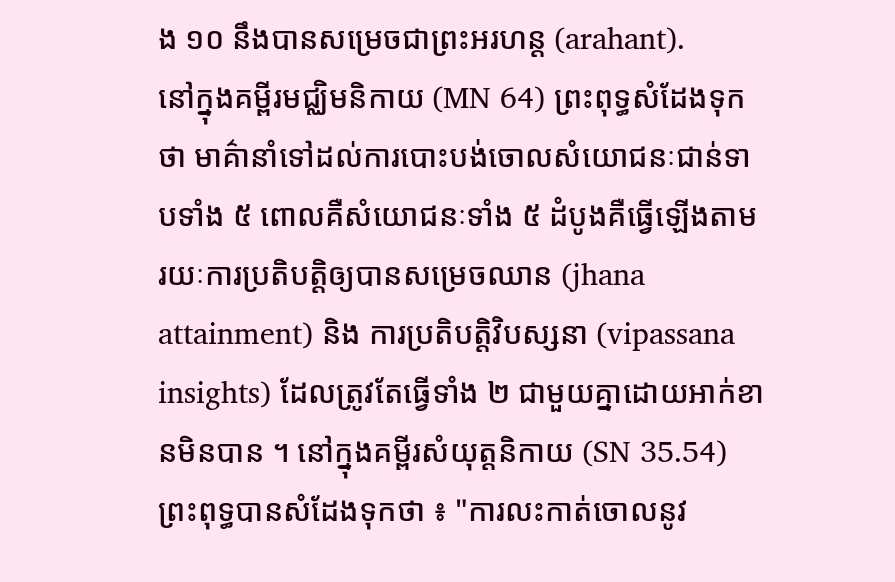ង ១០ នឹងបានសម្រេចជាព្រះអរហន្ត (arahant).
នៅក្នុងគម្ពីរមជ្ឈិមនិកាយ (MN 64) ព្រះពុទ្ធសំដែងទុកថា មាគ៌ានាំទៅដល់ការបោះបង់ចោលសំយោជនៈជាន់ទាបទាំង ៥ ពោលគឺសំយោជនៈទាំង ៥ ដំបូងគឺធ្វើឡើងតាមរយៈការប្រតិបត្តិឲ្យបានសម្រេចឈាន (jhana attainment) និង ការប្រតិបត្តិវិបស្សនា (vipassana insights) ដែលត្រូវតែធ្វើទាំង ២ ជាមួយគ្នាដោយអាក់ខានមិនបាន ។ នៅក្នុងគម្ពីរសំយុត្តនិកាយ (SN 35.54) ព្រះពុទ្ធបានសំដែងទុកថា ៖ "ការលះកាត់ចោលនូវ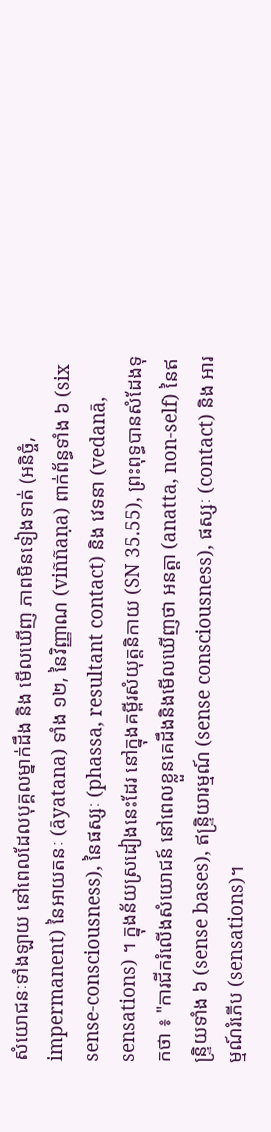សំយោជនៈទាំងឡាយ នៅពេលដែលបុគ្គលម្នាក់ដឹង និង មើលឃើញ ភាពមិនទៀងទាត់ (អនិច្ចំ, impermanent) នៃអាយតនៈ (āyatana) ទាំង ១២, នៃវិញ្ញាណ (viññaṇa) ពាក់ព័ន្ធទាំង ៦ (six sense-consciousness), នៃផស្សៈ (phassa, resultant contact) និង វេទនា (vedanā, sensations) ។ ក្នុងន័យស្រដៀងនេះដែរ នៅក្នុងគម្ពីរសំយុត្តនិកាយ (SN 35.55), ព្រះពុទ្ធបានសំដែងទុកថា ៖ "ការជីករំលើងសំយោជន៍ នៅពេលខ្លួនគេដឹងនិងមើលឃើញថា អនត្តា (anatta, non-self) នៃឥន្ទ្រិយទាំង ៦ (sense bases), ឥន្ទ្រិយារម្មណ៍ (sense consciousness), ផស្សៈ (contact) និង អារម្មណ៍រំភើប (sensations)។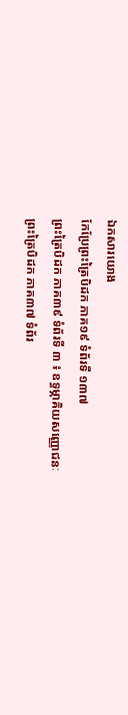ឯកសារយោង
កែប្រែព្រះត្រៃបិដក ភាគ១៩ ទំព័រទី ១៣៧
ព្រះត្រៃបិដក ភាគ៣៩ ទំព័រទី ៣ ៖ ឧទ្ធម្ភាគិយសញ្ញោជនៈ
ព្រះត្រៃបិដក ភាគ៣៧ ទំព័រ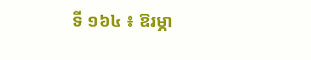ទី ១៦៤ ៖ ឱរម្ភា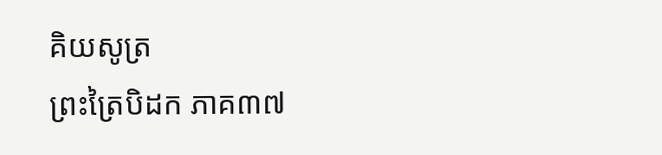គិយសូត្រ
ព្រះត្រៃបិដក ភាគ៣៧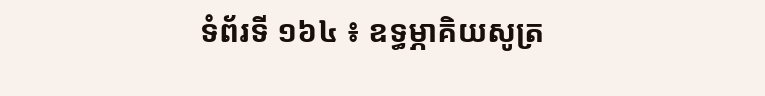ទំព័រទី ១៦៤ ៖ ឧទ្ធម្ភាគិយសូត្រ